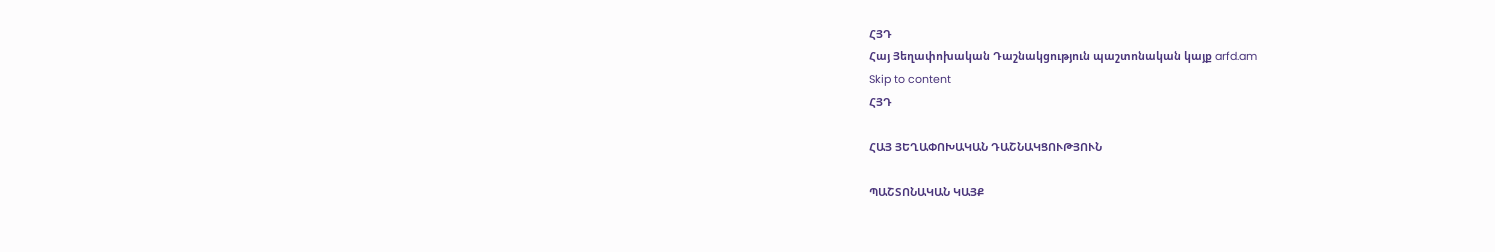ՀՅԴ
Հայ Յեղափոխական Դաշնակցություն պաշտոնական կայք arfd.am
Skip to content
ՀՅԴ

ՀԱՅ ՅԵՂԱՓՈԽԱԿԱՆ ԴԱՇՆԱԿՑՈՒԹՅՈՒՆ

ՊԱՇՏՈՆԱԿԱՆ ԿԱՅՔ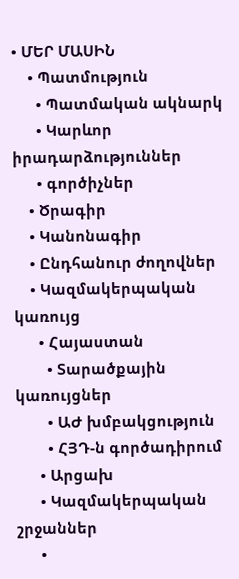• ՄԵՐ ՄԱՍԻՆ
    • Պատմություն
      • Պատմական ակնարկ
      • Կարևոր իրադարձություններ
      • գործիչներ
    • Ծրագիր
    • Կանոնագիր
    • Ընդհանուր ժողովներ
    • Կազմակերպական կառույց
      • Հայաստան
        • Տարածքային կառույցներ
        • ԱԺ խմբակցություն
        • ՀՅԴ-ն գործադիրում
      • Արցախ
      • Կազմակերպական շրջաններ
      •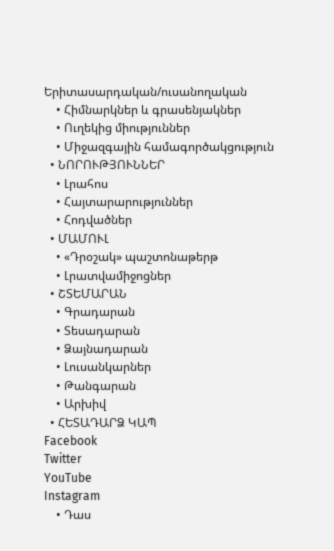Երիտասարդական/ուսանողական
    • Հիմնարկներ և գրասենյակներ
    • Ուղեկից միություններ
    • Միջազգային համագործակցություն
  • ՆՈՐՈՒԹՅՈՒՆՆԵՐ
    • Լրահոս
    • Հայտարարություններ
    • Հոդվածներ
  • ՄԱՄՈՒԼ
    • «Դրօշակ» պաշտոնաթերթ
    • Լրատվամիջոցներ
  • ՇՏԵՄԱՐԱՆ
    • Գրադարան
    • Տեսադարան
    • Ձայնադարան
    • Լուսանկարներ
    • Թանգարան
    • Արխիվ
  • ՀԵՏԱԴԱՐՁ ԿԱՊ
Facebook
Twitter
YouTube
Instagram
    • Դաս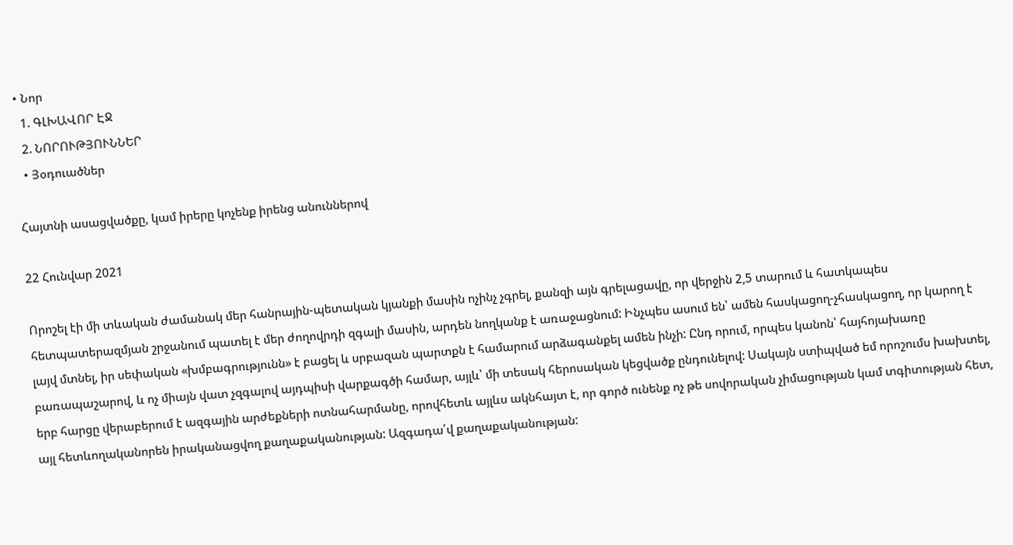• Նոր
  1. ԳԼԽԱՎՈՐ ԷՋ
  2. ՆՈՐՈՒԹՅՈՒՆՆԵՐ
  • Յօդուածներ

Հայտնի ասացվածքը, կամ իրերը կոչենք իրենց անուններով

22 Հունվար 2021

Որոշել էի մի տևական ժամանակ մեր հանրային-պետական կյանքի մասին ոչինչ չգրել, քանզի այն գրելացավը, որ վերջին 2,5 տարում և հատկապես հետպատերազմյան շրջանում պատել է մեր ժողովրդի զգալի մասին, արդեն նողկանք է առաջացնում: Ինչպես ասում են՝ ամեն հասկացող-չհասկացող, որ կարող է լայվ մտնել, իր սեփական «խմբագրությունն» է բացել և սրբազան պարտքն է համարում արձագանքել ամեն ինչի: Ընդ որում, որպես կանոն՝ հայհոյախառը բառապաշարով, և ոչ միայն վատ չզգալով այդպիսի վարքագծի համար, այլև՝ մի տեսակ հերոսական կեցվածք ընդունելով: Սակայն ստիպված եմ որոշումս խախտել, երբ հարցը վերաբերում է ազգային արժեքների ոտնահարմանը, որովհետև այլևս ակնհայտ է, որ գործ ունենք ոչ թե սովորական չիմացության կամ տգիտության հետ, այլ հետևողականորեն իրականացվող քաղաքականության: Ազգադա՛վ քաղաքականության: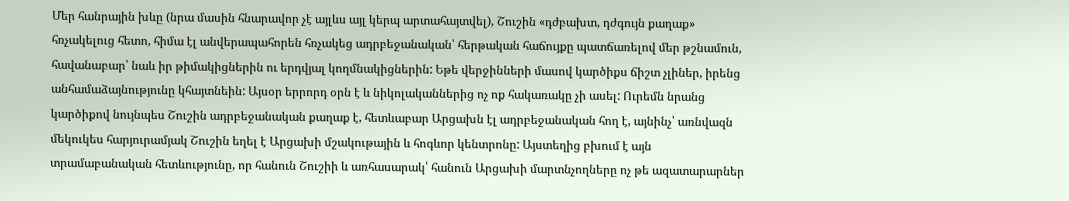Մեր հանրային խևը (նրա մասին հնարավոր չէ այլևս այլ կերպ արտահայտվել), Շուշին «դժբախտ, դժգույն քաղաք» հռչակելուց հետո, հիմա էլ անվերապահորեն հռչակեց ադրբեջանական՝ հերթական հաճույքը պատճառելով մեր թշնամուն, հավանաբար՝ նաև իր թիմակիցներին ու երդվյալ կողմնակիցներին: Եթե վերջինների մասով կարծիքս ճիշտ չլիներ, իրենց անհամաձայնությունը կհայտնեին: Այսօր երրորդ օրն է և նիկոլականներից ոչ ոք հակառակը չի ասել: Ուրեմն նրանց կարծիքով նույնպես Շուշին ադրբեջանական քաղաք է, հետևաբար Արցախն էլ ադրբեջանական հող է, այնինչ՝ առնվազն մեկուկես հարյուրամյակ Շուշին եղել է Արցախի մշակութային և հոգևոր կենտրոնը: Այստեղից բխում է այն տրամաբանական հետևությունը, որ հանուն Շուշիի և առհասարակ՝ հանուն Արցախի մարտնչողները ոչ թե ազատարարներ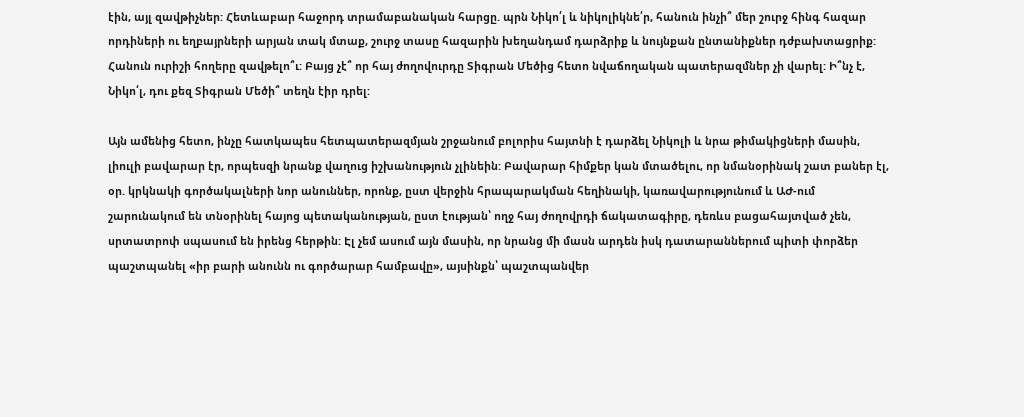էին, այլ զավթիչներ: Հետևաբար հաջորդ տրամաբանական հարցը. պրն Նիկո՛լ և նիկոլիկնե՛ր, հանուն ինչի՞ մեր շուրջ հինգ հազար որդիների ու եղբայրների արյան տակ մտաք, շուրջ տասը հազարին խեղանդամ դարձրիք և նույնքան ընտանիքներ դժբախտացրիք: Հանուն ուրիշի հողերը զավթելո՞ւ: Բայց չէ՞ որ հայ ժողովուրդը Տիգրան Մեծից հետո նվաճողական պատերազմներ չի վարել: Ի՞նչ է, Նիկո՛լ, դու քեզ Տիգրան Մեծի՞ տեղն էիր դրել:

Այն ամենից հետո, ինչը հատկապես հետպատերազմյան շրջանում բոլորիս հայտնի է դարձել Նիկոլի և նրա թիմակիցների մասին, լիուլի բավարար էր, որպեսզի նրանք վաղուց իշխանություն չլինեին: Բավարար հիմքեր կան մտածելու, որ նմանօրինակ շատ բաներ էլ, օր. կրկնակի գործակալների նոր անուններ, որոնք, ըստ վերջին հրապարակման հեղինակի, կառավարությունում և ԱԺ-ում շարունակում են տնօրինել հայոց պետականության, ըստ էության՝ ողջ հայ ժողովրդի ճակատագիրը, դեռևս բացահայտված չեն, սրտատրոփ սպասում են իրենց հերթին: Էլ չեմ ասում այն մասին, որ նրանց մի մասն արդեն իսկ դատարաններում պիտի փորձեր պաշտպանել «իր բարի անունն ու գործարար համբավը», այսինքն՝ պաշտպանվեր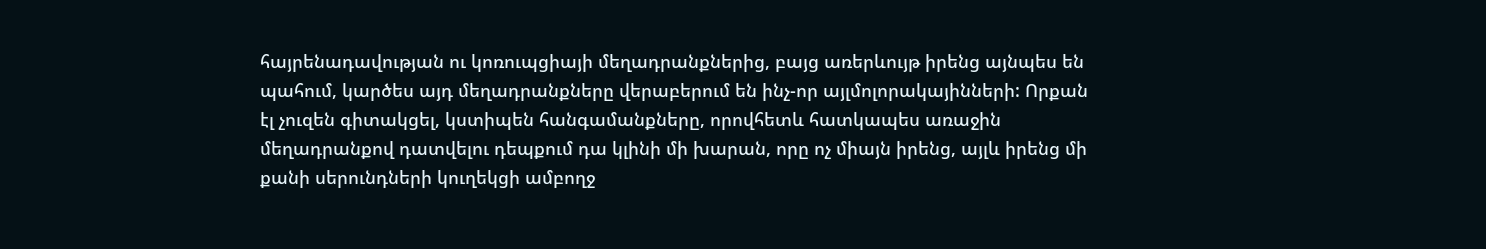հայրենադավության ու կոռուպցիայի մեղադրանքներից, բայց առերևույթ իրենց այնպես են պահում, կարծես այդ մեղադրանքները վերաբերում են ինչ-որ այլմոլորակայինների: Որքան էլ չուզեն գիտակցել, կստիպեն հանգամանքները, որովհետև հատկապես առաջին մեղադրանքով դատվելու դեպքում դա կլինի մի խարան, որը ոչ միայն իրենց, այլև իրենց մի քանի սերունդների կուղեկցի ամբողջ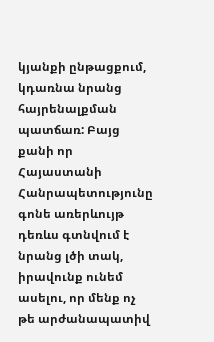կյանքի ընթացքում, կդառնա նրանց հայրենալքման պատճառ: Բայց քանի որ Հայաստանի Հանրապետությունը գոնե առերևույթ դեռևս գտնվում է նրանց լծի տակ, իրավունք ունեմ ասելու, որ մենք ոչ թե արժանապատիվ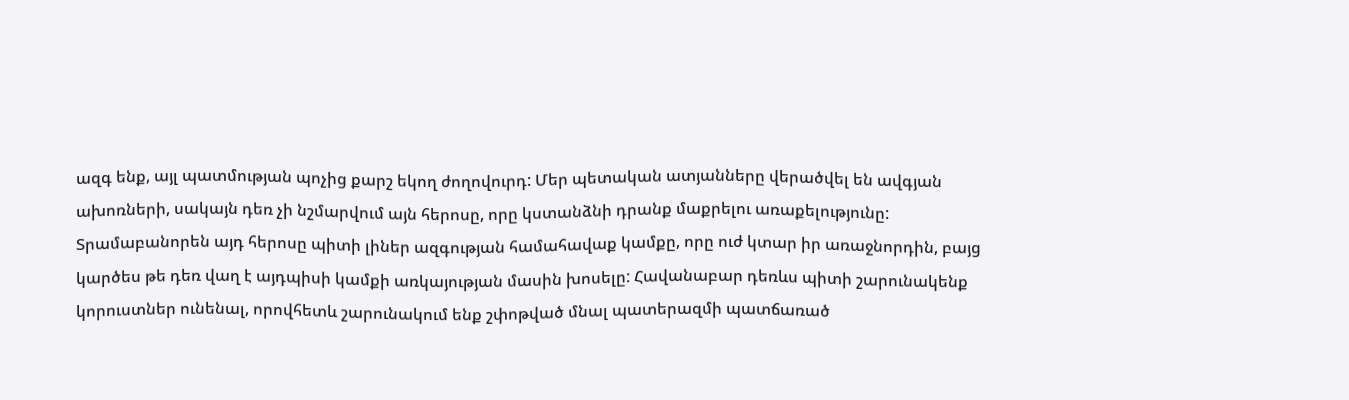ազգ ենք, այլ պատմության պոչից քարշ եկող ժողովուրդ: Մեր պետական ատյանները վերածվել են ավգյան ախոռների, սակայն դեռ չի նշմարվում այն հերոսը, որը կստանձնի դրանք մաքրելու առաքելությունը: Տրամաբանորեն այդ հերոսը պիտի լիներ ազգության համահավաք կամքը, որը ուժ կտար իր առաջնորդին, բայց կարծես թե դեռ վաղ է այդպիսի կամքի առկայության մասին խոսելը: Հավանաբար դեռևս պիտի շարունակենք կորուստներ ունենալ, որովհետև շարունակում ենք շփոթված մնալ պատերազմի պատճառած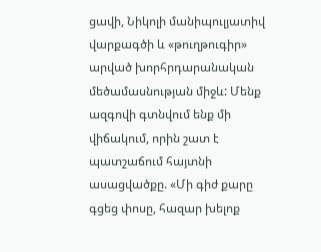ցավի, Նիկոլի մանիպուլյատիվ վարքագծի և «թուղթուգիր» արված խորհրդարանական մեծամասնության միջև: Մենք ազգովի գտնվում ենք մի վիճակում, որին շատ է պատշաճում հայտնի ասացվածքը. «Մի գիժ քարը գցեց փոսը, հազար խելոք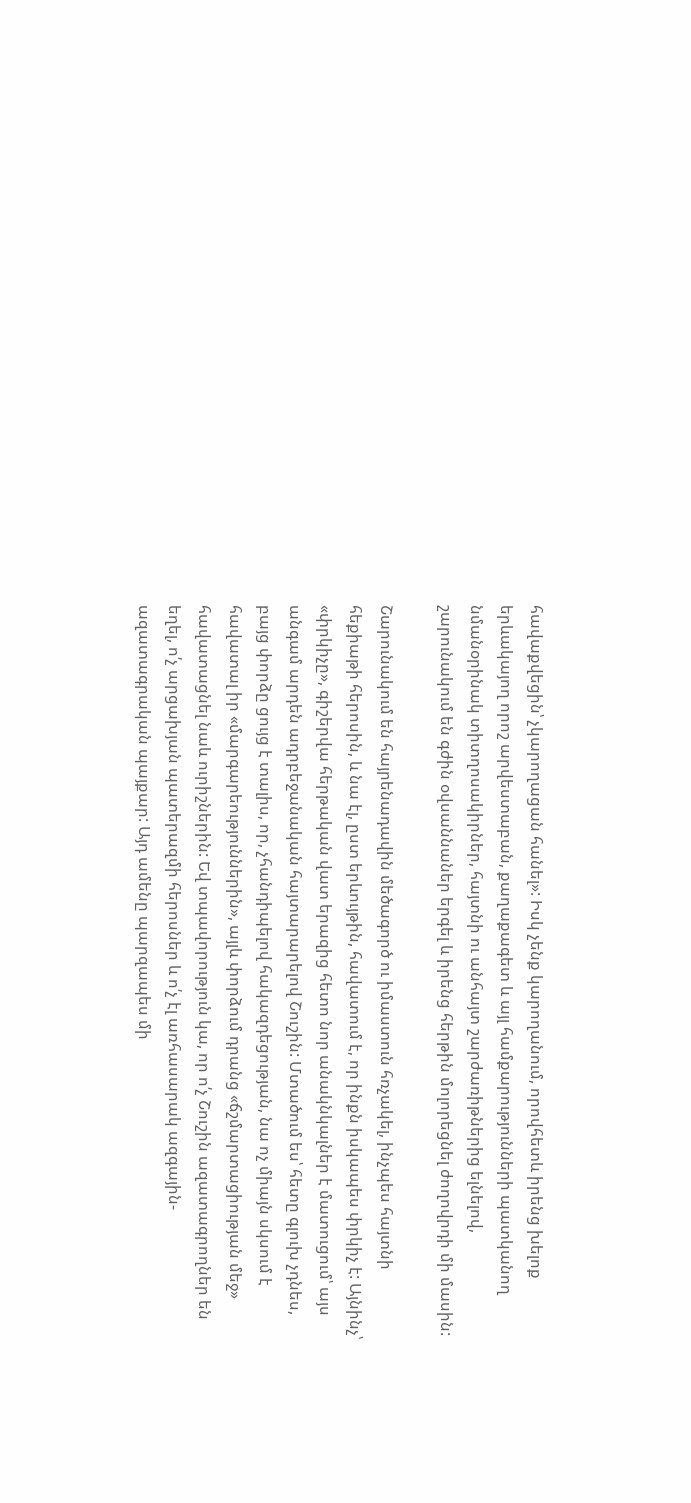հավաքվեցին՝ չկարողացան հանել»: Իսկ չենք կարողանում, որովհետև իրենց խելոք երևակայող որոշ արվեստաբան, քաղաքագետ և այլ համքարությունների պատկանող նմանօրինակ տիտղոսակիրներ, հայտնի ու անհայտ շարժառիթներից ելնելով, շարունակում են գժին օվսաննաներ երգել և իրենց հերթին մոլորեցնել ժողովրդի մի մասին:

Շարունակում են հայրենադավին մեծագործ ու իմաստուն հռչակել, ինչպես հայտնի հեքիաթի հերոսին, և նա էլ, ըստ երևույթին, հավատում է, որ ինքն իսկապես փրկիչ է: Այնինչ՝ «փրկիչը», գիշերվա հերթական վատ երազից հետո նոր անակնկալներ է մատուցում՝ այս անգամ արդեն ադրբեջանական հայտարարելով Շուշին: Մտածում ես՝ հետը գլուխ չդնես, բայց փորձը ցույց է տալիս, որ, չհանդիպելով հակազդեցության, նա ոչ միայն սկսում է հավատալ իր «մարգարեություններին», այլև փորձում դրանց «ճշմարտացիության մեջ» հավատացնել նաև ուրիշներին: Եվ տպավորություն կա, որ ո՛չ Շուշին ազատագրողներ են եղել, ո՛չ արցախյան պատերազմի հերոսներ և ո՛չ էլ առհասարակ ազգային-ազատագրական պայքար: Այդ ամենը պարզապես մի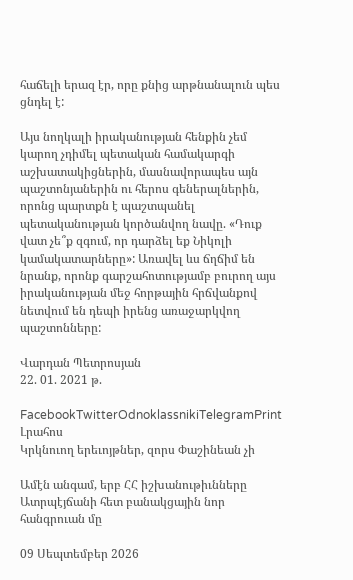հաճելի երազ էր, որը քնից արթնանալուն պես ցնդել է:

Այս նողկալի իրականության հենքին չեմ կարող չդիմել պետական համակարգի աշխատակիցներին, մասնավորապես այն պաշտոնյաներին ու հերոս գեներալներին, որոնց պարտքն է պաշտպանել պետականության կործանվող նավը. «Դուք վատ չե՞ք զգում, որ դարձել եք Նիկոլի կամակատարները»: Առավել ևս ճղճիմ են նրանք, որոնք գարշահոտությամբ բուրող այս իրականության մեջ հորթային հրճվանքով նետվում են դեպի իրենց առաջարկվող պաշտոնները:

Վարդան Պետրոսյան
22. 01. 2021 թ.

FacebookTwitterOdnoklassnikiTelegramPrint
Լրահոս
Կրկնուող երեւոյթներ, զորս Փաշինեան չի

Ամէն անգամ, երբ ՀՀ իշխանութիւնները Ատրպէյճանի հետ բանակցային նոր հանգրուան մը

09 Սեպտեմբեր 2026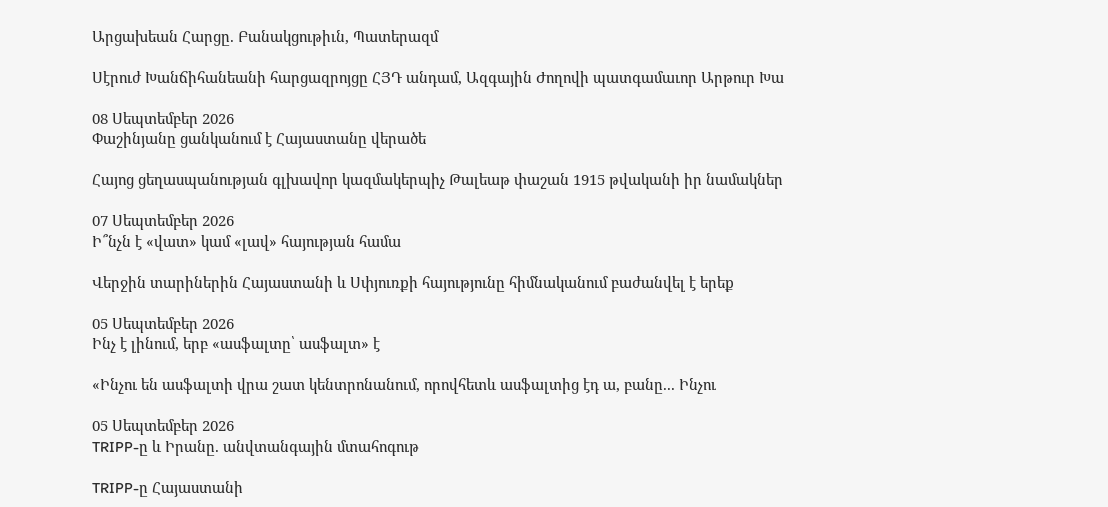Արցախեան Հարցը. Բանակցութիւն, Պատերազմ

Սէրուժ Խանճիհանեանի հարցազրոյցը ՀՅԴ անդամ, Ազգային Ժողովի պատգամաւոր Արթուր Խա

08 Սեպտեմբեր 2026
Փաշինյանը ցանկանում է Հայաստանը վերածե

Հայոց ցեղասպանության գլխավոր կազմակերպիչ Թալեաթ փաշան 1915 թվականի իր նամակներ

07 Սեպտեմբեր 2026
Ի՞նչն է «վատ» կամ «լավ» հայության համա

Վերջին տարիներին Հայաստանի և Սփյուռքի հայությունը հիմնականում բաժանվել է երեք

05 Սեպտեմբեր 2026
Ինչ է լինում, երբ «ասֆալտը՝ ասֆալտ» է

«Ինչու են ասֆալտի վրա շատ կենտրոնանում, որովհետև ասֆալտից էդ ա, բանը... Ինչու

05 Սեպտեմբեր 2026
TRIPP-ը և Իրանը. անվտանգային մտահոգութ

TRIPP-ը Հայաստանի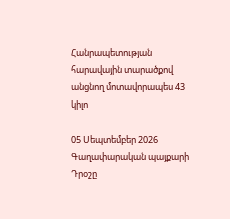Հանրապետության հարավային տարածքով անցնող մոտավորապես 43 կիլո

05 Սեպտեմբեր 2026
Գաղափարական պայքարի Դրօշը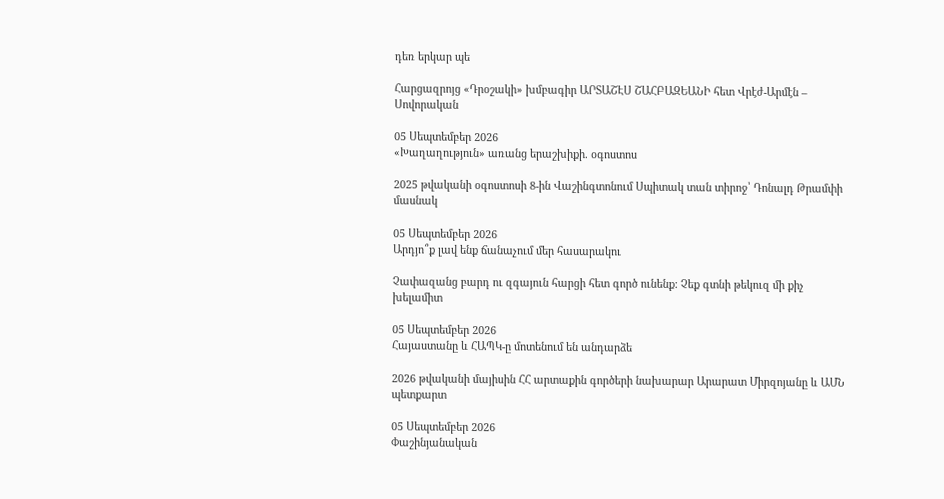դեռ երկար պե

Հարցազրոյց «Դրօշակի» խմբագիր ԱՐՏԱՇԷՍ ՇԱՀԲԱԶԵԱՆԻ հետ Վրէժ-Արմէն – Սովորական

05 Սեպտեմբեր 2026
«Խաղաղություն» առանց երաշխիքի. օգոստոս

2025 թվականի օգոստոսի 8-ին Վաշինգտոնում Սպիտակ տան տիրոջ՝ Դոնալդ Թրամփի մասնակ

05 Սեպտեմբեր 2026
Արդյո՞ք լավ ենք ճանաչում մեր հասարակու

Չափազանց բարդ ու զգայուն հարցի հետ գործ ունենք: Չեք գտնի թեկուզ մի քիչ խելամիտ

05 Սեպտեմբեր 2026
Հայաստանը և ՀԱՊԿ-ը մոտենում են անդարձե

2026 թվականի մայիսին ՀՀ արտաքին գործերի նախարար Արարատ Միրզոյանը և ԱՄՆ պետքարտ

05 Սեպտեմբեր 2026
Փաշինյանական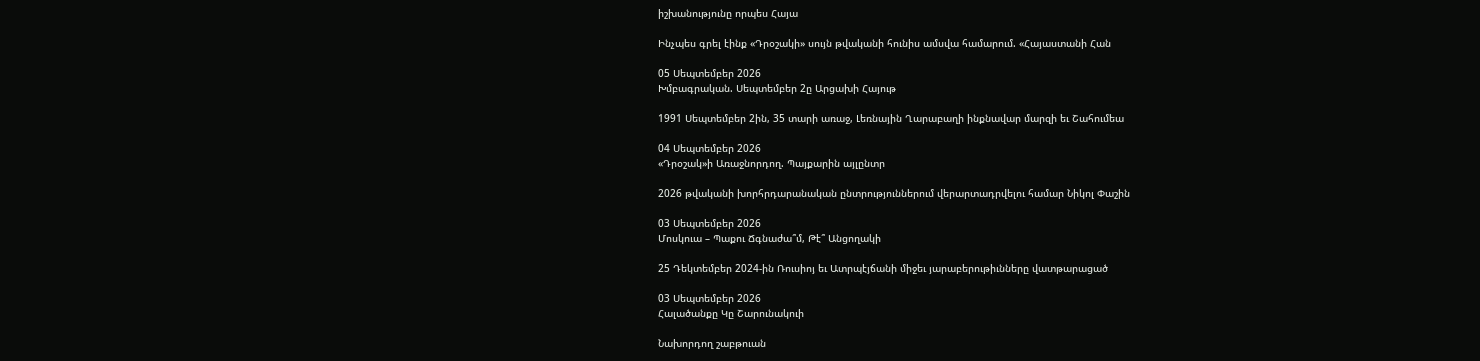իշխանությունը որպես Հայա

Ինչպես գրել էինք «Դրօշակի» սույն թվականի հունիս ամսվա համարում. «Հայաստանի Հան

05 Սեպտեմբեր 2026
Խմբագրական. Սեպտեմբեր 2ը Արցախի Հայութ

1991 Սեպտեմբեր 2ին, 35 տարի առաջ, Լեռնային Ղարաբաղի ինքնավար մարզի եւ Շահումեա

04 Սեպտեմբեր 2026
«Դրօշակ»ի Առաջնորդող. Պայքարին այլընտր

2026 թվականի խորհրդարանական ընտրություններում վերարտադրվելու համար Նիկոլ Փաշին

03 Սեպտեմբեր 2026
Մոսկուա – Պաքու Ճգնաժա՞մ, Թէ՞ Անցողակի

25 Դեկտեմբեր 2024-ին Ռուսիոյ եւ Ատրպէյճանի միջեւ յարաբերութիւնները վատթարացած

03 Սեպտեմբեր 2026
Հալածանքը Կը Շարունակուի

Նախորդող շաբթուան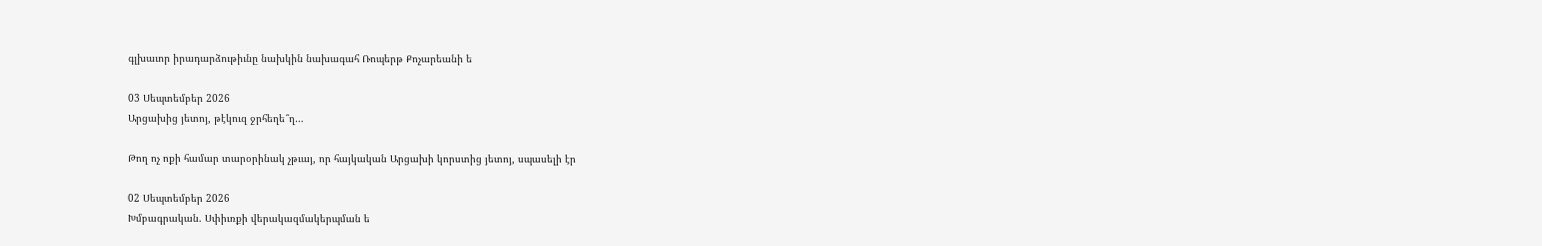գլխաւոր իրադարձութիւնը նախկին նախագահ Ռոպերթ Քոչարեանի ե

03 Սեպտեմբեր 2026
Արցախից յետոյ, թէկուզ ջրհեղե՞ղ…

Թող ոչ ոքի համար տարօրինակ չթւայ, որ հայկական Արցախի կորստից յետոյ, սպասելի էր

02 Սեպտեմբեր 2026
Խմբագրական. Սփիւռքի վերակազմակերպման ե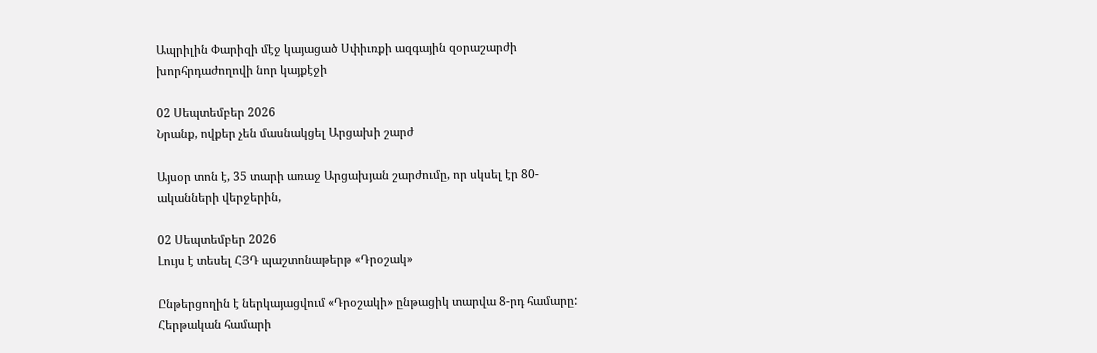Ապրիլին Փարիզի մէջ կայացած Սփիւռքի ազգային զօրաշարժի խորհրդաժողովի նոր կայքէջի

02 Սեպտեմբեր 2026
Նրանք, ովքեր չեն մասնակցել Արցախի շարժ

Այսօր տոն է, 35 տարի առաջ Արցախյան շարժումը, որ սկսել էր 80-ականների վերջերին,

02 Սեպտեմբեր 2026
Լույս է տեսել ՀՅԴ պաշտոնաթերթ «Դրօշակ»

Ընթերցողին է ներկայացվում «Դրօշակի» ընթացիկ տարվա 8-րդ համարը: Հերթական համարի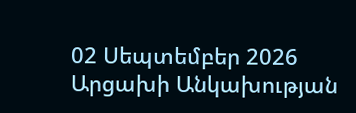02 Սեպտեմբեր 2026
Արցախի Անկախության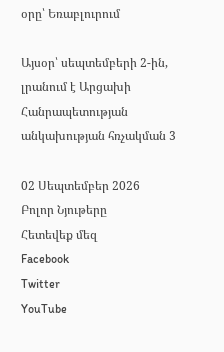օրը՝ Եռաբլուրում

Այսօր՝ սեպտեմբերի 2-ին, լրանում է Արցախի Հանրապետության անկախության հռչակման 3

02 Սեպտեմբեր 2026
Բոլոր Նյութերը
Հետեվեք մեզ
Facebook
Twitter
YouTube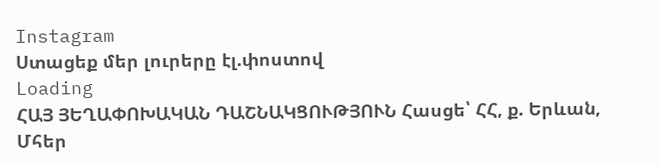Instagram
Ստացեք մեր լուրերը էլ.փոստով
Loading
ՀԱՅ ՅԵՂԱՓՈԽԱԿԱՆ ԴԱՇՆԱԿՑՈՒԹՅՈՒՆ Հասցե՝ ՀՀ, ք. Երևան, Մհեր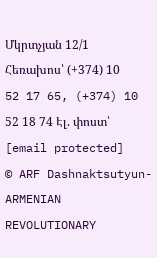Մկրտչյան 12/1 Հեռախոս՝ (+374) 10 52 17 65, (+374) 10 52 18 74 Էլ. փոստ՝ [email protected]
© ARF Dashnaktsutyun- ARMENIAN REVOLUTIONARY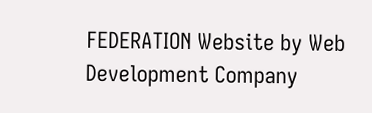FEDERATION Website by Web Development Company